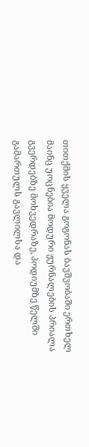თითქმის ყველა გოგონას ბავშვობაში ერთხელ მაინც უოცნებია მოდური ჟურნალების პრიალა გვერდებზე მოხვედრაზე, პოდიუმზე წელში გამართულს გავლილსა და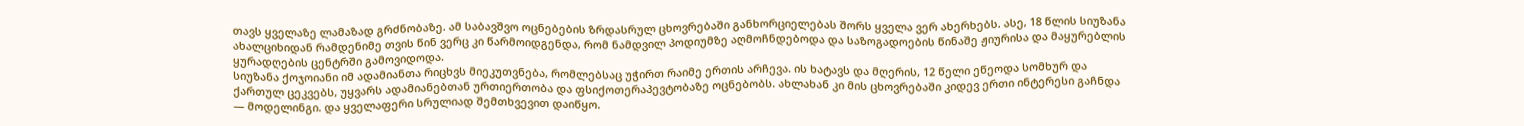თავს ყველაზე ლამაზად გრძნობაზე. ამ საბავშვო ოცნებების ზრდასრულ ცხოვრებაში განხორციელებას შორს ყველა ვერ ახერხებს. ასე, 18 წლის სიუზანა ახალციხიდან რამდენიმე თვის წინ ვერც კი წარმოიდგენდა, რომ ნამდვილ პოდიუმზე აღმოჩნდებოდა და საზოგადოების წინაშე ჟიურისა და მაყურებლის ყურადღების ცენტრში გამოვიდოდა.
სიუზანა ქოჯოიანი იმ ადამიანთა რიცხვს მიეკუთვნება, რომლებსაც უჭირთ რაიმე ერთის არჩევა. ის ხატავს და მღერის, 12 წელი ეწეოდა სომხურ და ქართულ ცეკვებს, უყვარს ადამიანებთან ურთიერთობა და ფსიქოთერაპევტობაზე ოცნებობს. ახლახან კი მის ცხოვრებაში კიდევ ერთი ინტერესი გაჩნდა — მოდელინგი. და ყველაფერი სრულიად შემთხვევით დაიწყო.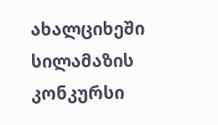ახალციხეში სილამაზის კონკურსი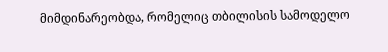მიმდინარეობდა, რომელიც თბილისის სამოდელო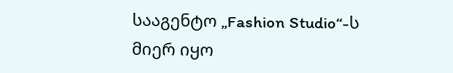სააგენტო „Fashion Studio“-ს მიერ იყო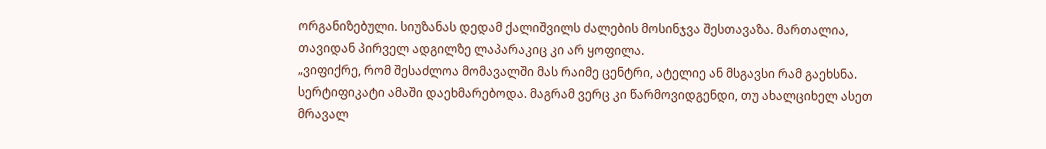ორგანიზებული. სიუზანას დედამ ქალიშვილს ძალების მოსინჯვა შესთავაზა. მართალია, თავიდან პირველ ადგილზე ლაპარაკიც კი არ ყოფილა.
„ვიფიქრე, რომ შესაძლოა მომავალში მას რაიმე ცენტრი, ატელიე ან მსგავსი რამ გაეხსნა. სერტიფიკატი ამაში დაეხმარებოდა. მაგრამ ვერც კი წარმოვიდგენდი, თუ ახალციხელ ასეთ მრავალ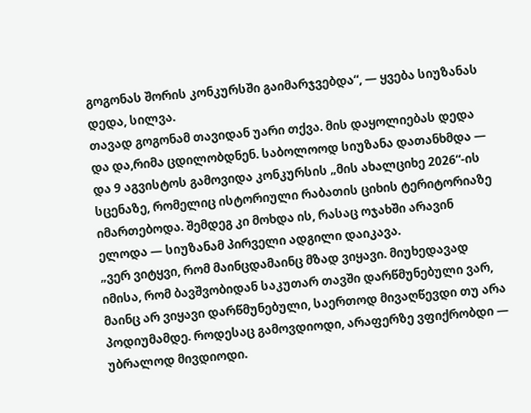გოგონას შორის კონკურსში გაიმარჯვებდა“, — ყვება სიუზანას დედა, სილვა.
თავად გოგონამ თავიდან უარი თქვა. მის დაყოლიებას დედა და და,რიმა ცდილობდნენ. საბოლოოდ სიუზანა დათანხმდა — და 9 აგვისტოს გამოვიდა კონკურსის „მის ახალციხე 2026“-ის სცენაზე, რომელიც ისტორიული რაბათის ციხის ტერიტორიაზე იმართებოდა. შემდეგ კი მოხდა ის, რასაც ოჯახში არავინ ელოდა — სიუზანამ პირველი ადგილი დაიკავა.
„ვერ ვიტყვი, რომ მაინცდამაინც მზად ვიყავი. მიუხედავად იმისა, რომ ბავშვობიდან საკუთარ თავში დარწმუნებული ვარ, მაინც არ ვიყავი დარწმუნებული, საერთოდ მივაღწევდი თუ არა პოდიუმამდე. როდესაც გამოვდიოდი, არაფერზე ვფიქრობდი — უბრალოდ მივდიოდი.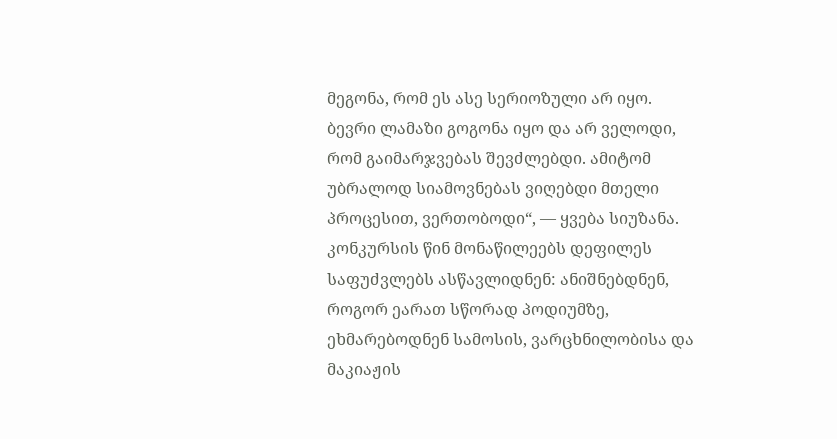მეგონა, რომ ეს ასე სერიოზული არ იყო. ბევრი ლამაზი გოგონა იყო და არ ველოდი, რომ გაიმარჯვებას შევძლებდი. ამიტომ უბრალოდ სიამოვნებას ვიღებდი მთელი პროცესით, ვერთობოდი“, — ყვება სიუზანა.
კონკურსის წინ მონაწილეებს დეფილეს საფუძვლებს ასწავლიდნენ: ანიშნებდნენ, როგორ ეარათ სწორად პოდიუმზე, ეხმარებოდნენ სამოსის, ვარცხნილობისა და მაკიაჟის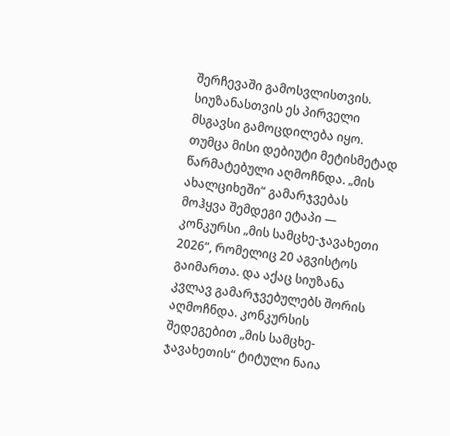შერჩევაში გამოსვლისთვის.
სიუზანასთვის ეს პირველი მსგავსი გამოცდილება იყო. თუმცა მისი დებიუტი მეტისმეტად წარმატებული აღმოჩნდა. „მის ახალციხეში“ გამარჯვებას მოჰყვა შემდეგი ეტაპი — კონკურსი „მის სამცხე-ჯავახეთი 2026“, რომელიც 20 აგვისტოს გაიმართა. და აქაც სიუზანა კვლავ გამარჯვებულებს შორის აღმოჩნდა. კონკურსის შედეგებით „მის სამცხე-ჯავახეთის“ ტიტული ნაია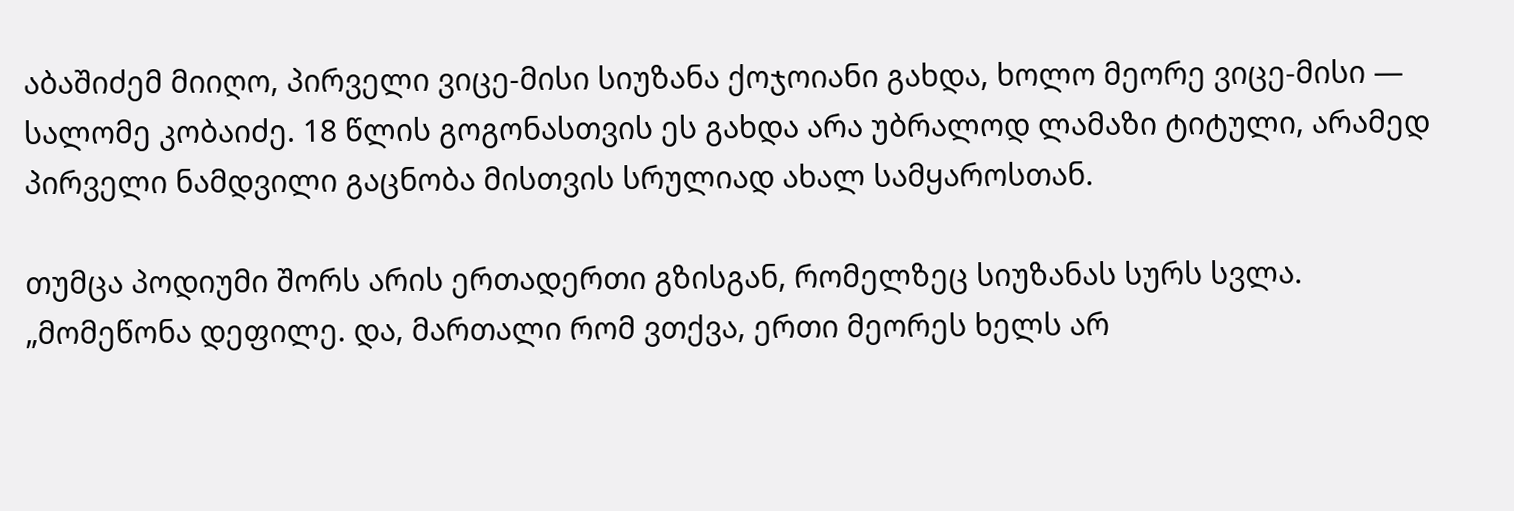აბაშიძემ მიიღო, პირველი ვიცე-მისი სიუზანა ქოჯოიანი გახდა, ხოლო მეორე ვიცე-მისი — სალომე კობაიძე. 18 წლის გოგონასთვის ეს გახდა არა უბრალოდ ლამაზი ტიტული, არამედ პირველი ნამდვილი გაცნობა მისთვის სრულიად ახალ სამყაროსთან.

თუმცა პოდიუმი შორს არის ერთადერთი გზისგან, რომელზეც სიუზანას სურს სვლა.
„მომეწონა დეფილე. და, მართალი რომ ვთქვა, ერთი მეორეს ხელს არ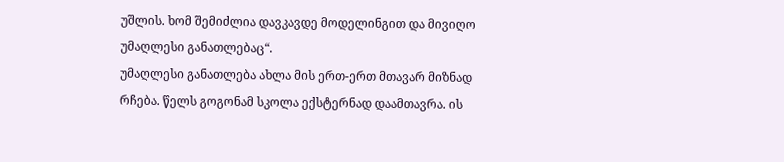უშლის. ხომ შემიძლია დავკავდე მოდელინგით და მივიღო უმაღლესი განათლებაც“.
უმაღლესი განათლება ახლა მის ერთ-ერთ მთავარ მიზნად რჩება. წელს გოგონამ სკოლა ექსტერნად დაამთავრა. ის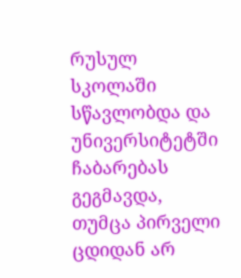რუსულ სკოლაში სწავლობდა და უნივერსიტეტში ჩაბარებას გეგმავდა, თუმცა პირველი ცდიდან არ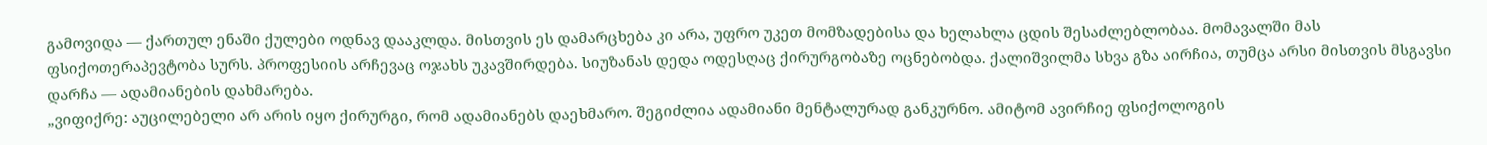გამოვიდა — ქართულ ენაში ქულები ოდნავ დააკლდა. მისთვის ეს დამარცხება კი არა, უფრო უკეთ მომზადებისა და ხელახლა ცდის შესაძლებლობაა. მომავალში მას ფსიქოთერაპევტობა სურს. პროფესიის არჩევაც ოჯახს უკავშირდება. სიუზანას დედა ოდესღაც ქირურგობაზე ოცნებობდა. ქალიშვილმა სხვა გზა აირჩია, თუმცა არსი მისთვის მსგავსი დარჩა — ადამიანების დახმარება.
„ვიფიქრე: აუცილებელი არ არის იყო ქირურგი, რომ ადამიანებს დაეხმარო. შეგიძლია ადამიანი მენტალურად განკურნო. ამიტომ ავირჩიე ფსიქოლოგის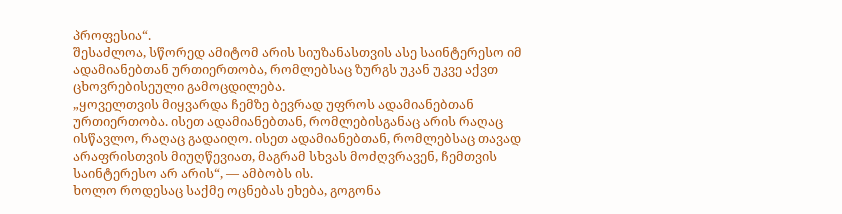პროფესია“.
შესაძლოა, სწორედ ამიტომ არის სიუზანასთვის ასე საინტერესო იმ ადამიანებთან ურთიერთობა, რომლებსაც ზურგს უკან უკვე აქვთ ცხოვრებისეული გამოცდილება.
„ყოველთვის მიყვარდა ჩემზე ბევრად უფროს ადამიანებთან ურთიერთობა. ისეთ ადამიანებთან, რომლებისგანაც არის რაღაც ისწავლო, რაღაც გადაიღო. ისეთ ადამიანებთან, რომლებსაც თავად არაფრისთვის მიუღწევიათ, მაგრამ სხვას მოძღვრავენ, ჩემთვის საინტერესო არ არის“, — ამბობს ის.
ხოლო როდესაც საქმე ოცნებას ეხება, გოგონა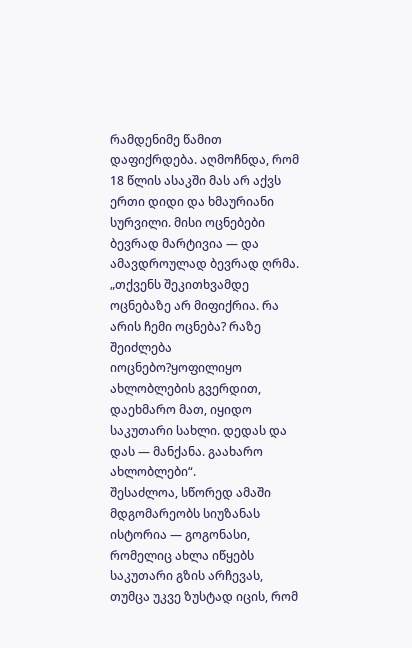რამდენიმე წამით დაფიქრდება. აღმოჩნდა, რომ 18 წლის ასაკში მას არ აქვს ერთი დიდი და ხმაურიანი სურვილი. მისი ოცნებები ბევრად მარტივია — და ამავდროულად ბევრად ღრმა.
„თქვენს შეკითხვამდე ოცნებაზე არ მიფიქრია. რა არის ჩემი ოცნება? რაზე შეიძლება იოცნებო?ყოფილიყო ახლობლების გვერდით, დაეხმარო მათ, იყიდო საკუთარი სახლი. დედას და დას — მანქანა. გაახარო ახლობლები“.
შესაძლოა, სწორედ ამაში მდგომარეობს სიუზანას ისტორია — გოგონასი, რომელიც ახლა იწყებს საკუთარი გზის არჩევას, თუმცა უკვე ზუსტად იცის, რომ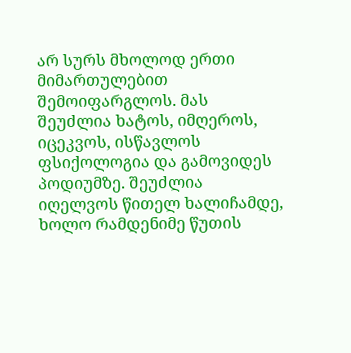არ სურს მხოლოდ ერთი მიმართულებით შემოიფარგლოს. მას შეუძლია ხატოს, იმღეროს, იცეკვოს, ისწავლოს ფსიქოლოგია და გამოვიდეს პოდიუმზე. შეუძლია იღელვოს წითელ ხალიჩამდე, ხოლო რამდენიმე წუთის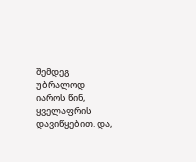შემდეგ უბრალოდ იაროს წინ, ყველაფრის დავიწყებით. და,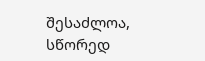შესაძლოა, სწორედ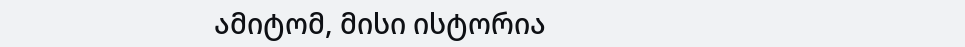ამიტომ, მისი ისტორია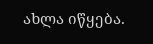ახლა იწყება.